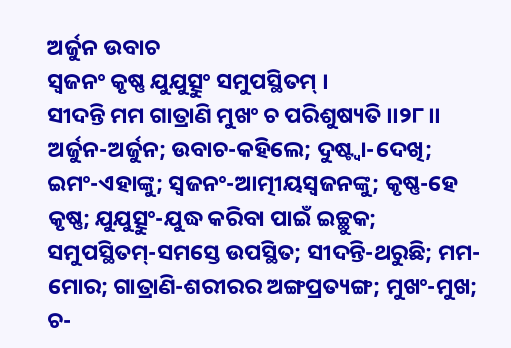ଅର୍ଜୁନ ଉବାଚ
ସ୍ୱଜନଂ କୃଷ୍ଣ ଯୁଯୁତ୍ସୁଂ ସମୁପସ୍ଥିତମ୍ ।
ସୀଦନ୍ତି ମମ ଗାତ୍ରାଣି ମୁଖଂ ଚ ପରିଶୁଷ୍ୟତି ।।୨୮।।
ଅର୍ଜୁନ-ଅର୍ଜୁନ; ଉବାଚ-କହିଲେ; ଦୁଷ୍ଟ୍ୱା-ଦେଖି; ଇମଂ-ଏହାଙ୍କୁ; ସ୍ୱଜନଂ-ଆତ୍ମୀୟସ୍ୱଜନଙ୍କୁ; କୃଷ୍ଣ-ହେ କୃଷ୍ଣ; ଯୁଯୁତ୍ସୁଂ-ଯୁଦ୍ଧ କରିବା ପାଇଁ ଇଚ୍ଛୁକ; ସମୁପସ୍ଥିତମ୍-ସମସ୍ତେ ଉପସ୍ଥିତ; ସୀଦନ୍ତି-ଥରୁଛି; ମମ-ମୋର; ଗାତ୍ରାଣି-ଶରୀରର ଅଙ୍ଗପ୍ରତ୍ୟଙ୍ଗ; ମୁଖଂ-ମୁଖ; ଚ-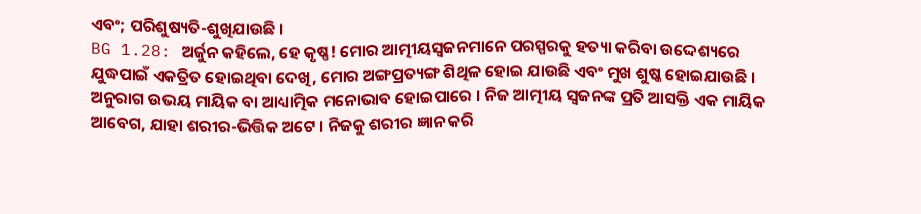ଏବଂ; ପରିଶୁଷ୍ୟତି-ଶୁଖିଯାଉଛି ।
BG 1.28: ଅର୍ଜୁନ କହିଲେ, ହେ କୃଷ୍ଣ! ମୋର ଆତ୍ମୀୟସ୍ୱଜନମାନେ ପରସ୍ପରକୁ ହତ୍ୟା କରିବା ଉଦ୍ଦେଶ୍ୟରେ ଯୁଦ୍ଧପାଇଁ ଏକତ୍ରିତ ହୋଇଥିବା ଦେଖି, ମୋର ଅଙ୍ଗପ୍ରତ୍ୟଙ୍ଗ ଶିଥିଳ ହୋଇ ଯାଉଛି ଏବଂ ମୁଖ ଶୁଷ୍କ ହୋଇଯାଉଛି ।
ଅନୁରାଗ ଉଭୟ ମାୟିକ ବା ଆଧ୍ୟାତ୍ମିକ ମନୋଭାବ ହୋଇପାରେ । ନିଜ ଆତ୍ମୀୟ ସ୍ୱଜନଙ୍କ ପ୍ରତି ଆସକ୍ତି ଏକ ମାୟିକ ଆବେଗ, ଯାହା ଶରୀର-ଭିତ୍ତିକ ଅଟେ । ନିଜକୁ ଶରୀର ଜ୍ଞାନ କରି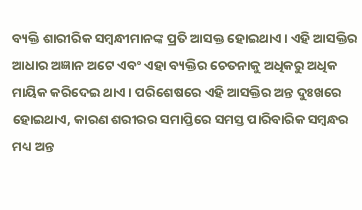ବ୍ୟକ୍ତି ଶାରୀରିକ ସମ୍ବନ୍ଧୀମାନଙ୍କ ପ୍ରତି ଆସକ୍ତ ହୋଇଥାଏ । ଏହି ଆସକ୍ତିର ଆଧାର ଅଜ୍ଞାନ ଅଟେ ଏବଂ ଏହା ବ୍ୟକ୍ତିର ଚେତନାକୁ ଅଧିକରୁ ଅଧିକ ମାୟିକ କରିଦେଇ ଥାଏ । ପରିଶେଷରେ ଏହି ଆସକ୍ତିର ଅନ୍ତ ଦୁଃଖରେ ହୋଇଥାଏ, କାରଣ ଶରୀରର ସମାପ୍ତିରେ ସମସ୍ତ ପାରିବାରିକ ସମ୍ବନ୍ଧର ମଧ୍ୟ ଅନ୍ତ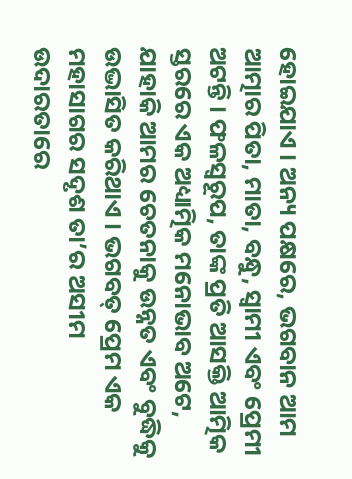ହୋଇଯାଏ । ଅନ୍ୟ ପକ୍ଷରେ, ଭଗବାନ ଆମ ଆତ୍ମାର ପିତା, ମାତା, ବନ୍ଧୁ, ସ୍ୱାମୀ ଏବଂ ପ୍ରେମୀ ଅଟନ୍ତି । ଫଳସ୍ୱରୂପ, ତାଙ୍କ ପ୍ରତି ଆସକ୍ତି ଆତ୍ମିକ ସ୍ତରରେ ଏକ ଅଧ୍ୟାତ୍ମିକ ମନୋଭାବ ଅଟେ, ଯାହାକି ଆମର ଚେତନାକୁ ଉନ୍ନତ ଏବଂ ବୁଦ୍ଧିକୁ ଉଦ୍ଭାସିତ କରିଥାଏ । ଭଗବତ୍ ପ୍ରେମ ଏକ ମହାସାଗର ସଦୃଶ ତା’ର ଅସୀମ ଉଦାରତାରେ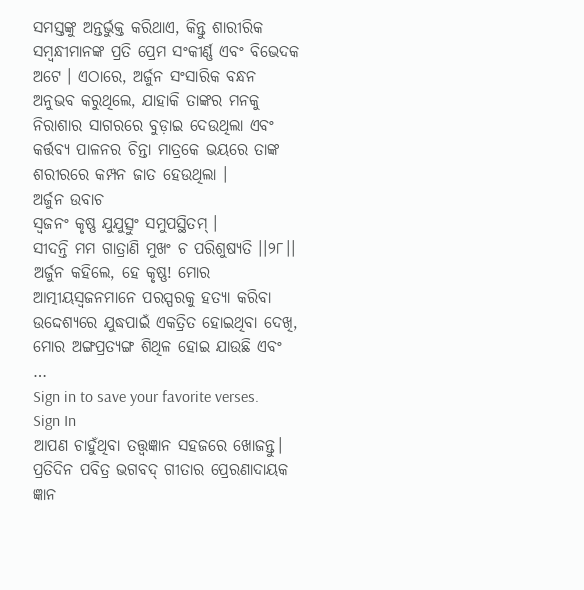ସମସ୍ତଙ୍କୁ ଅନ୍ତର୍ଭୁକ୍ତ କରିଥାଏ, କିନ୍ତୁ ଶାରୀରିକ ସମ୍ବନ୍ଧୀମାନଙ୍କ ପ୍ରତି ପ୍ରେମ ସଂକୀର୍ଣ୍ଣ ଏବଂ ବିଭେଦକ ଅଟେ । ଏଠାରେ, ଅର୍ଜୁନ ସଂସାରିକ ବନ୍ଧନ ଅନୁଭବ କରୁଥିଲେ, ଯାହାକି ତାଙ୍କର ମନକୁ ନିରାଶାର ସାଗରରେ ବୁଡ଼ାଇ ଦେଉଥିଲା ଏବଂ କର୍ତ୍ତବ୍ୟ ପାଳନର ଚିନ୍ତା ମାତ୍ରକେ ଭୟରେ ତାଙ୍କ ଶରୀରରେ କମ୍ପନ ଜାତ ହେଉଥିଲା ।
ଅର୍ଜୁନ ଉବାଚ
ସ୍ୱଜନଂ କୃଷ୍ଣ ଯୁଯୁତ୍ସୁଂ ସମୁପସ୍ଥିତମ୍ ।
ସୀଦନ୍ତି ମମ ଗାତ୍ରାଣି ମୁଖଂ ଚ ପରିଶୁଷ୍ୟତି ।।୨୮।।
ଅର୍ଜୁନ କହିଲେ, ହେ କୃଷ୍ଣ! ମୋର ଆତ୍ମୀୟସ୍ୱଜନମାନେ ପରସ୍ପରକୁ ହତ୍ୟା କରିବା ଉଦ୍ଦେଶ୍ୟରେ ଯୁଦ୍ଧପାଇଁ ଏକତ୍ରିତ ହୋଇଥିବା ଦେଖି, ମୋର ଅଙ୍ଗପ୍ରତ୍ୟଙ୍ଗ ଶିଥିଳ ହୋଇ ଯାଉଛି ଏବଂ …
Sign in to save your favorite verses.
Sign In
ଆପଣ ଚାହୁଁଥିବା ତତ୍ତ୍ୱଜ୍ଞାନ ସହଜରେ ଖୋଜନ୍ତୁ।
ପ୍ରତିଦିନ ପବିତ୍ର ଭଗବଦ୍ ଗୀତାର ପ୍ରେରଣାଦାୟକ ଜ୍ଞାନ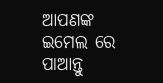ଆପଣଙ୍କ ଇମେଲ ରେ ପାଆନ୍ତୁ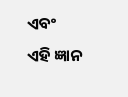ଏବଂ ଏହି ଜ୍ଞାନ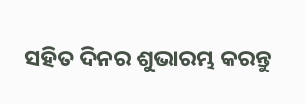ସହିତ ଦିନର ଶୁଭାରମ୍ଭ କରନ୍ତୁ